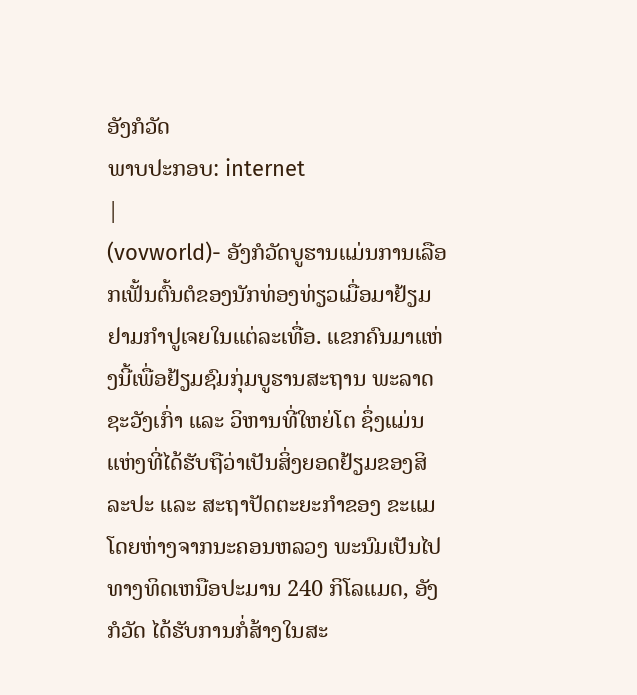ອັງກໍວັດ
ພາບປະກອບ: internet
|
(vovworld)- ອັງກໍວັດບູຮານແມ່ນການເລືອກເຟັ້ນຕົ້ນຕໍຂອງນັກທ່ອງທ່ຽວເມື່ອມາຢ້ຽມຢາມກຳປູເຈຍໃນແຕ່ລະເທື່ອ. ແຂກຄົນມາແຫ່ງນີ້ເພື່ອຢ້ຽມຊົມກຸ່ມບູຮານສະຖານ ພະລາດຊະວັງເກົ່າ ແລະ ວິຫານທີ່ໃຫຍ່ໂຕ ຊຶ່ງແມ່ນແຫ່ງທີ່ໄດ້ຮັບຖືວ່າເປັນສິ່ງຍອດຢ້ຽມຂອງສິລະປະ ແລະ ສະຖາປັດຕະຍະກຳຂອງ ຂະແມ
ໂດຍຫ່າງຈາກນະຄອນຫລວງ ພະນົມເປັນໄປທາງທິດເຫນືອປະມານ 240 ກິໂລແມດ, ອັງກໍວັດ ໄດ້ຮັບການກໍ່ສ້າງໃນສະ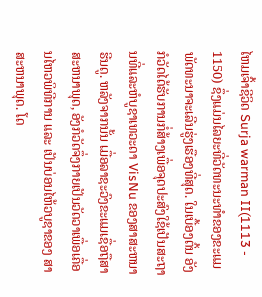ໄຫມເຈົ້າຊີວິດ Surja warman II(1113 - 1150) ຊຶ່ງແມ່ນໄລຍະທີ່ວັດທະນະທຳຂອງຂະແມພັດທະນາຈະເລີນຮູ່ງເຮືອງທີ່ສຸດ. ໃນເບື້ອງຕົ້ນ ອັງກໍວັດໄດ້ຮັບການກໍ່ສ້າງເພື່ອຈຸດປະສົງໃຊ້ເປັນສະຖານທີ່ແລະຫໍບູຊາເທວະດາ VisNu ຂອງສາສະຫນາຮີນດູ. ຫລັງຈາກນັ້ນ ເມື່ອລາຊະວົງຂະແມເຊື່ອຖືສາສະຫນາພຸດ, ອັງກໍວັດຈຶ່ງກາຍເປັນວັດວາເພື່ອເຄື່ອນໄຫວພິທີການ ແລະ ເປັນບ່ອນໄຫ້ວບູຊາຂອງ ສາສະຫນາພຸດ. ໂດ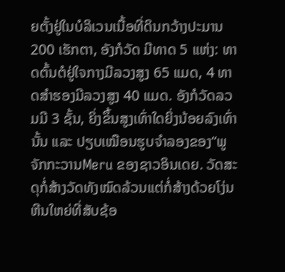ຍຕັ້ງຢູ່ໃນບໍລິເວນເນື້ອທີ່ດິນກວ້າງປະມານ 200 ເຮັກຕາ, ອັງກໍວັດ ມີທາດ 5 ແຫ່ງ: ທາດຕົ້ນຕໍຢູ່ໃຈກາງມີລວງສູງ 65 ແມດ, 4 ທາດສຳຮອງມີລວງສູງ 40 ແມດ. ອັງກໍວັດລວມມີ 3 ຊັ້ນ, ຍິ່ງຂຶ້ນສູງເທົ່າໃດຍິ່ງນ້ອຍລົງເທົ່ານັ້ນ ແລະ ປຽບເໝືອນຮູບຈຳລອງຂອງ“ພູຈັກກະວານMeru ຂອງຊາວອິນເດຍ. ວັດສະດຸກໍ່ສ້າງວັດທັງໝົດລ້ວນແຕ່ກໍ່ສ້າງດ້ວຍໂງ່ນຫີນໃຫຍ່ທີ່ສັບຊ້ອ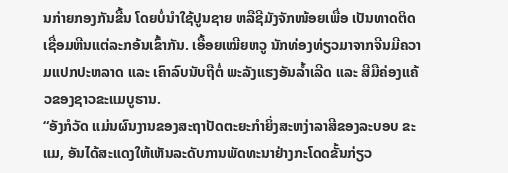ນກ່າຍກອງກັນຂື້ນ ໂດຍບໍ່ນຳໃຊ້ປູນຊາຍ ຫລືຊີມັງຈັກໜ້ອຍເພື່ອ ເປັນທາດຕິດເຊື່ອມຫີນແຕ່ລະກອ້ນເຂົ້າກັນ. ເອື້ອຍເໝີຍຫວູ ນັກທ່ອງທ່ຽວມາຈາກຈີນມີຄວາມແປກປະຫລາດ ແລະ ເຄົາລົບນັບຖືຕໍ່ ພະລັງແຮງອັນລ້ຳເລີດ ແລະ ສີມືຄ່ອງແຄ້ວຂອງຊາວຂະແມບູຮານ.
“ອັງກໍວັດ ແມ່ນຜົນງານຂອງສະຖາປັດຕະຍະກຳຍິ່ງສະຫງ່າລາສີຂອງລະບອບ ຂະແມ, ອັນໄດ້ສະແດງໃຫ້ເຫັນລະດັບການພັດທະນາຢ່າງກະໂດດຂັ້ນກ່ຽວ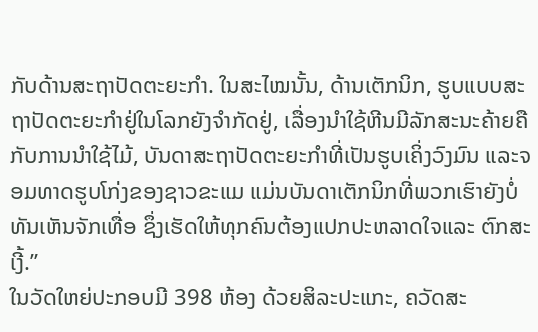ກັບດ້ານສະຖາປັດຕະຍະກຳ. ໃນສະໄໝນັ້ນ, ດ້ານເຕັກນິກ, ຮູບແບບສະຖາປັດຕະຍະກຳຢູ່ໃນໂລກຍັງຈຳກັດຢູ່, ເລື່ອງນຳໃຊ້ຫີນມີລັກສະນະຄ້າຍຄືກັບການນຳໃຊ້ໄມ້, ບັນດາສະຖາປັດຕະຍະກຳທີ່ເປັນຮູບເຄິ່ງວົງມົນ ແລະຈອມທາດຮູບໂກ່ງຂອງຊາວຂະແມ ແມ່ນບັນດາເຕັກນິກທີ່ພວກເຮົາຍັງບໍ່ທັນເຫັນຈັກເທື່ອ ຊຶ່ງເຮັດໃຫ້ທຸກຄົນຕ້ອງແປກປະຫລາດໃຈແລະ ຕົກສະເງີ້.”
ໃນວັດໃຫຍ່ປະກອບມີ 398 ຫ້ອງ ດ້ວຍສິລະປະແກະ, ຄວັດສະ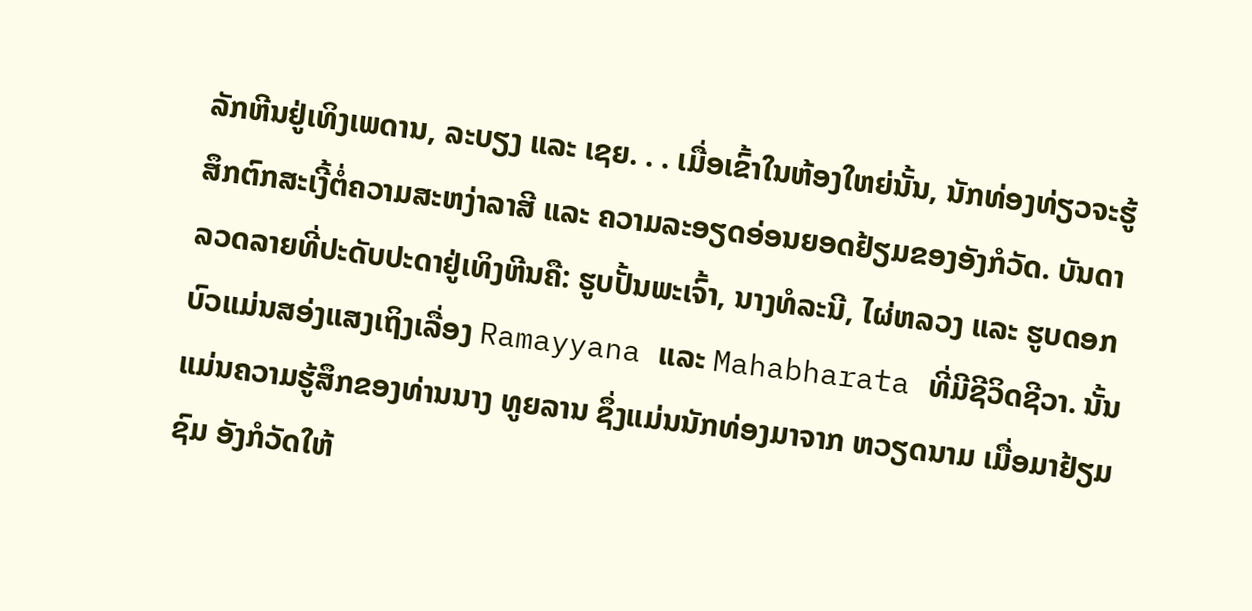ລັກຫີນຢູ່ເທິງເພດານ, ລະບຽງ ແລະ ເຊຍ. . . ເມື່ອເຂົ້າໃນຫ້ອງໃຫຍ່ນັ້ນ, ນັກທ່ອງທ່ຽວຈະຮູ້ສຶກຕົກສະເງີ້ຕໍ່ຄວາມສະຫງ່າລາສີ ແລະ ຄວາມລະອຽດອ່ອນຍອດຢ້ຽມຂອງອັງກໍວັດ. ບັນດາລວດລາຍທີ່ປະດັບປະດາຢູ່ເທິງຫີນຄື: ຮູບປັ້ນພະເຈົ້າ, ນາງທໍລະນີ, ໄຜ່ຫລວງ ແລະ ຮູບດອກບົວແມ່ນສອ່ງແສງເຖິງເລື່ອງ Ramayyana ແລະ Mahabharata ທີ່ມີຊີວິດຊີວາ. ນັ້ນແມ່ນຄວາມຮູ້ສຶກຂອງທ່ານນາງ ທູຍລານ ຊຶ່ງແມ່ນນັກທ່ອງມາຈາກ ຫວຽດນາມ ເມື່ອມາຢ້ຽມຊົມ ອັງກໍວັດໃຫ້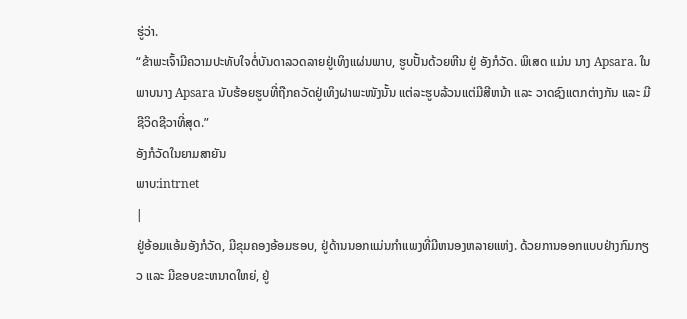ຮູ່ວ່າ.
“ຂ້າພະເຈົ້າມີຄວາມປະທັບໃຈຕໍ່ບັນດາລວດລາຍຢູ່ເທິງແຜ່ນພາບ, ຮູບປັ້ນດ້ວຍຫີນ ຢູ່ ອັງກໍວັດ. ພິເສດ ແມ່ນ ນາງ Apsara. ໃນພາບນາງ Apsara ນັບຮ້ອຍຮູບທີ່ຖືກຄວັດຢູ່ເທິງຝາພະໜັງນັ້ນ ແຕ່ລະຮູບລ້ວນແຕ່ມີສີຫນ້າ ແລະ ວາດຊົງແຕກຕ່າງກັນ ແລະ ມີຊີວິດຊີວາທີ່ສຸດ.”
ອັງກໍວັດໃນຍາມສາຍັນ
ພາບ:intrnet
|
ຢູ່ອ້ອມແອ້ມອັງກໍວັດ, ມີຂຸມຄອງອ້ອມຮອບ, ຢູ່ດ້ານນອກແມ່ນກຳແພງທີ່ມີຫນອງຫລາຍແຫ່ງ. ດ້ວຍການອອກແບບຢ່າງກົມກຽວ ແລະ ມີຂອບຂະຫນາດໃຫຍ່, ຢູ່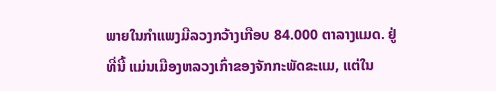ພາຍໃນກຳແພງມີລວງກວ້າງເກືອບ 84.000 ຕາລາງແມດ. ຢູ່ທີ່ນີ້ ແມ່ນເມືອງຫລວງເກົ່າຂອງຈັກກະພັດຂະແມ, ແຕ່ໃນ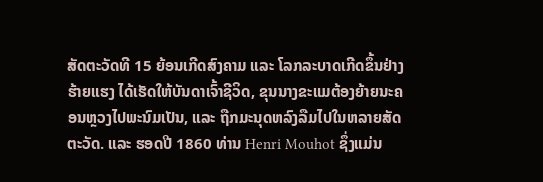ສັດຕະວັດທີ 15 ຍ້ອນເກີດສົງຄາມ ແລະ ໂລກລະບາດເກີດຂຶ້ນຢ່າງຮ້າຍແຮງ ໄດ້ເຮັດໃຫ້ບັນດາເຈົ້າຊີວິດ, ຂຸນນາງຂະແມຕ້ອງຍ້າຍນະຄອນຫຼວງໄປພະນົມເປັນ, ແລະ ຖືກມະນຸດຫລົງລືມໄປໃນຫລາຍສັດຕະວັດ. ແລະ ຮອດປີ 1860 ທ່ານ Henri Mouhot ຊຶ່ງແມ່ນ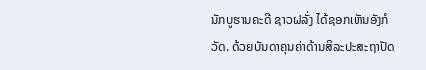ນັກບູຮານຄະດີ ຊາວຝລັ່ງ ໄດ້ຊອກເຫັນອັງກໍວັດ. ດ້ວຍບັນດາຄຸນຄ່າດ້ານສິລະປະສະຖາປັດ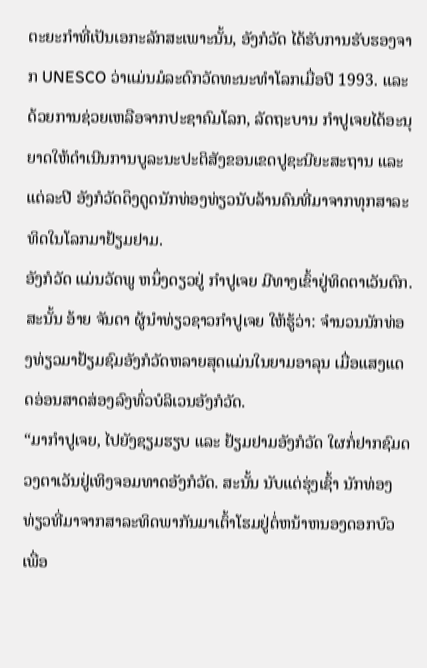ຕະຍະກຳທີ່ເປັນເອກະລັກສະເພາະນັ້ນ, ອັງກໍວັດ ໄດ້ຮັບການຮັບຮອງຈາກ UNESCO ວ່າແມ່ນມໍລະດົກວັດທະນະທຳໂລກເມື່ອປີ 1993. ແລະດ້ວຍການຊ່ວຍເຫລືອຈາກປະຊາຄົມໂລກ, ລັດຖະບານ ກຳປູເຈຍໄດ້ອະນຸຍາດໃຫ້ດຳເນີນການບູລະນະປະຕິສັງຂອນເຂດປູຊະນີຍະສະຖານ ແລະ ແຕ່ລະປີ ອັງກໍວັດດຶງດູດນັກທ່ອງທ່ຽວນັບລ້ານຄົນທີ່ມາຈາກທຸກສາລະທິດໃນໂລກມາຢ້ຽມຢາມ.
ອັງກໍວັດ ແມ່ນວັດພູ ຫນຶ່ງດຽວຢູ່ ກຳປູເຈຍ ມີທາງເຂົ້າຢູ່ທິດຕາເວັນຕົກ. ສະນັ້ນ ອ້າຍ ຈັນດາ ຜູ້ນຳທ່ຽວຊາວກຳປູເຈຍ ໃຫ້ຮູ້ວ່າ: ຈຳນວນນັກທ່ອງທ່ຽວມາຢ້ຽມຊົມອັງກໍວັດຫລາຍສຸດແມ່ນໃນຍາມອາລຸນ ເມື່ອແສງແດດອ່ອນສາດສ່ອງລົງທົ່ວບໍລິເວນອັງກໍວັດ.
“ມາກຳປູເຈຍ, ໄປຍັງຊຽມຮຽບ ແລະ ຢ້ຽມຢາມອັງກໍວັດ ໃຜກໍ່ຢາກຊົມດວງຕາເວັນຢູ່ເທິງຈອມທາດອັງກໍວັດ. ສະນັ້ນ ນັບແຕ່ຮຸ່ງເຊົ້າ ນັກທ່ອງທ່ຽວທີ່ມາຈາກສາລະທິດພາກັນມາເຕົ້າໂຮມຢູ່ຕໍ່ຫນ້າຫນອງດອກບົວເພື່ອ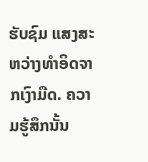ຮັບຊົມ ແສງສະຫວ່າງທຳອິດຈາກເງົາມືດ. ຄວາມຮູ້ສຶກນັ້ນ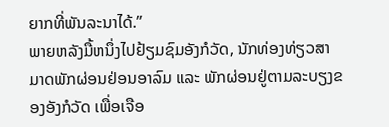ຍາກທີ່ພັນລະນາໄດ້.”
ພາຍຫລັງມື້ຫນຶ່ງໄປຢ້ຽມຊົມອັງກໍວັດ, ນັກທ່ອງທ່ຽວສາມາດພັກຜ່ອນຢ່ອນອາລົມ ແລະ ພັກຜ່ອນຢູ່ຕາມລະບຽງຂອງອັງກໍວັດ ເພື່ອເຈືອ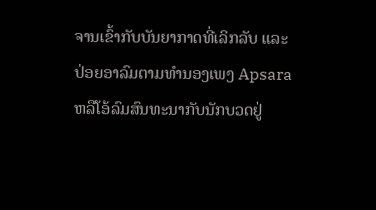ຈານເຂົ້າກັບບັນຍາກາດທີ່ເລິກລັບ ແລະ ປ່ອຍອາລົມຕາມທຳນອງເພງ Apsara ຫລືໂອ້ລົມສົນທະນາກັບນັກບວດຢູ່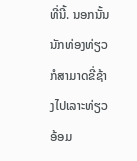ທີ່ນີ້. ນອກນັ້ນ ນັກທ່ອງທ່ຽວກໍສາມາດຂີ່ຊ້າງໄປເລາະທ່ຽວອ້ອມ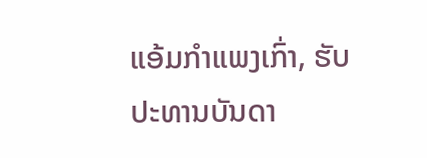ແອ້ມກຳແພງເກົ່າ, ຮັບປະທານບັນດາ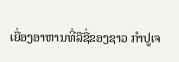ເຍື່ອງອາຫານທີ່ລືຊື່ຂອງຊາວ ກຳປູເຈ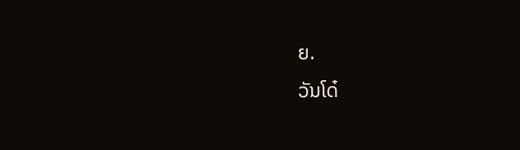ຍ.
ວັນໂດ໋